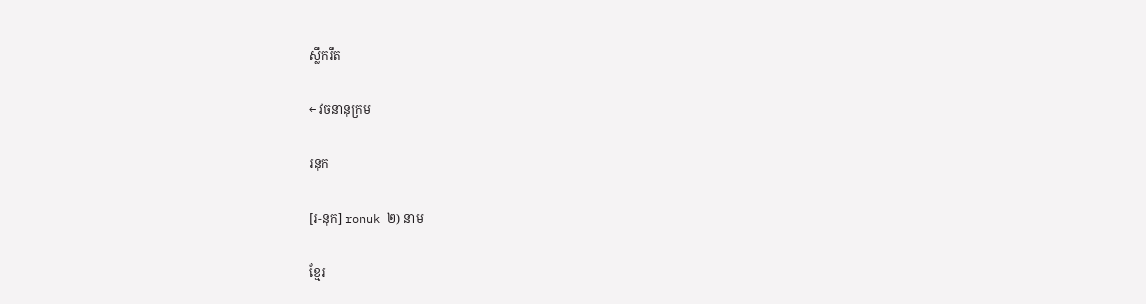ស្លឹករឹត

← វចនានុក្រម

រនុក

[រ-នុក] ronuk ២) នាម

ខ្មែរ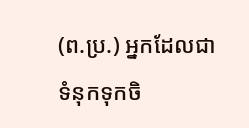(ព.ប្រ.) អ្នកដែលជាទំនុកទុកចិ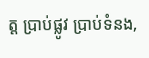ត្ត ប្រាប់ផ្លូវ ប្រាប់ទំនង,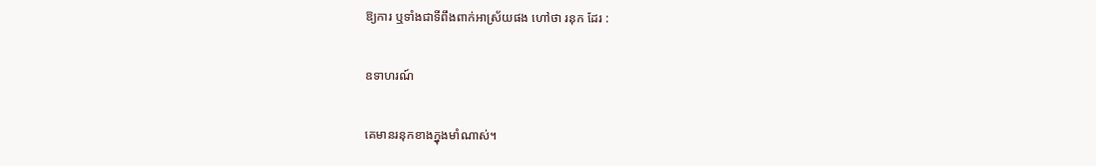ឱ្យការ ឬទាំងជាទីពឹងពាក់អាស្រ័យផង ហៅថា រនុក ដែរ :

ឧទាហរណ៍

គេមានរនុកខាងក្នុងមាំណាស់។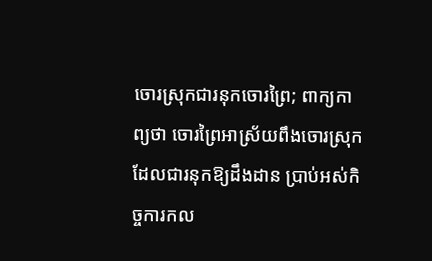ចោរស្រុកជារនុកចោរព្រៃ; ពាក្យកាព្យថា ចោរព្រៃអាស្រ័យពឹងចោរស្រុក ដែលជារនុកឱ្យដឹងដាន ប្រាប់អស់កិច្ចការកល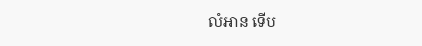លំអាន ទើប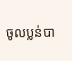ចូលប្លន់បា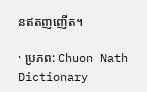នឥតញញើត។

· ប្រភព: Chuon Nath Dictionary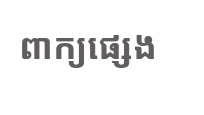ពាក្យផ្សេង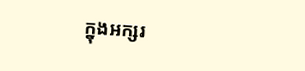ក្នុងអក្សរ